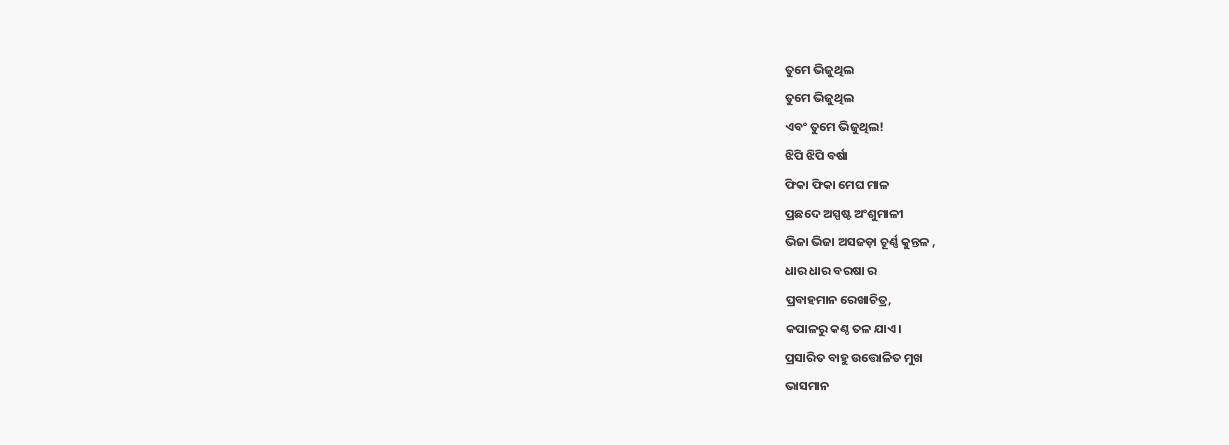ତୁମେ ଭିଜୁଥିଲ
ତୁମେ ଭିଜୁଥିଲ
ଏବଂ ତୁମେ ଭିଜୁଥିଲ!
ଝିପି ଝିପି ବର୍ଷା
ଫିକା ଫିକା ମେଘ ମାଳ
ପ୍ରଛଦେ ଅସ୍ପଷ୍ଟ ଅଂଶୁମାଳୀ
ଭିଜା ଭିଜା ଅସଜଡ଼ା ଚୂର୍ଣ୍ଣ କୁନ୍ତଳ ,
ଧାର ଧାର ବରଷା ର
ପ୍ରବାହମାନ ରେଖାଚିତ୍ର,
କପାଳରୁ କଣ୍ଠ ତଳ ଯାଏ।
ପ୍ରସାରିତ ବାହୁ ଉତ୍ତୋଳିତ ମୁଖ
ଭାସମାନ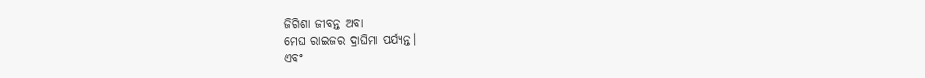ଜିଗିଶା ଜୀବନ୍ତ ଅବା
ମେଘ ରାଇଜର ଦ୍ରାଘିମା ପର୍ଯ୍ୟନ୍ତ।
ଏବଂ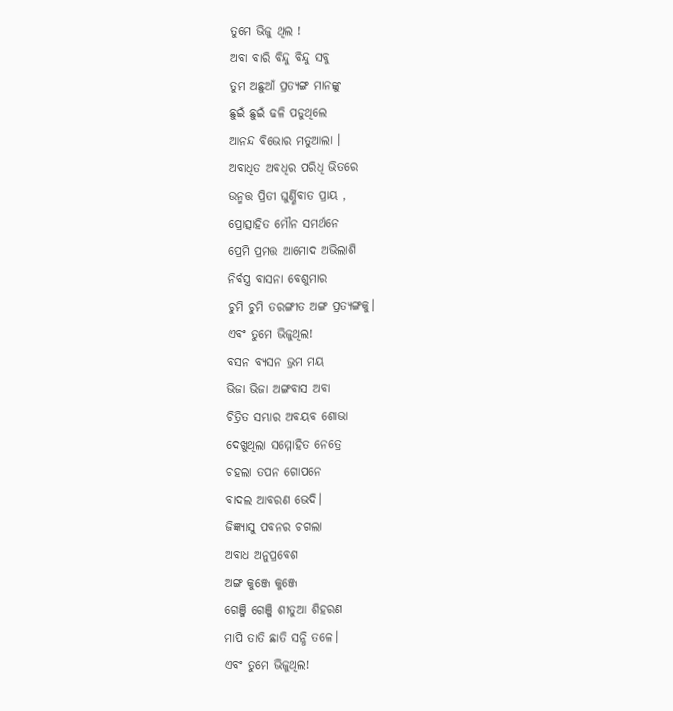ତୁମେ ଭିଜୁ ଥିଲ !
ଅବା ବାରି ବିନ୍ଦୁ ବିନ୍ଦୁ ସବୁ
ତୁମ ଅଛୁଆଁ ପ୍ରତ୍ୟଙ୍ଗ ମାନଙ୍କୁ
ଛୁଇଁ ଛୁଇଁ ଢଳି ପଡୁଥିଲେ
ଆନନ୍ଦ ବିଭୋର ମତୁଆଲା ।
ଅବାଧିତ ଅବଧିର ପରିଧି ଭିତରେ
ଉନ୍ମତ୍ତ ପ୍ରିତୀ ଘୁର୍ଣ୍ଣିବାତ ପ୍ରାୟ ,
ପ୍ରୋତ୍ସାହିତ ମୌନ ସମର୍ଥନେ
ପ୍ରେମି ପ୍ରମତ୍ତ ଆମୋଦ ଅଭିଲାଶି
ନିର୍ବସ୍ତ୍ର ବାସନା ବେଶୁମାର
ଚୁମି ଚୁମି ତରଙ୍ଗୀତ ଅଙ୍ଗ ପ୍ରତ୍ୟଙ୍ଗକୁ।
ଏବଂ ତୁମେ ଭିଜୁଥିଲ!
ବସନ ବ୍ୟସନ ଭ୍ରମ ମୟ
ଭିଜା ଭିଜା ଅଙ୍ଗବାସ ଅବା
ଚିତ୍ରିତ ସମ୍ଭାର ଅବୟବ ଶୋଭା
ଦେଖୁଥିଲା ସମ୍ମୋହିତ ନେତ୍ରେ
ଚହଲା ତପନ ଗୋପନେ
ବାଦଲ ଆବରଣ ଭେଦି।
ଜିଜ୍ଞ୍ୟାସୁ ପବନର ଚଗଲା
ଅବାଧ ଅନୁପ୍ରବେଶ
ଅଙ୍ଗ କୁଞ୍ଜେ କୁଞ୍ଜେ
ଗେଞ୍ଜି ଗେଞ୍ଜି ଶୀତୁଆ ଶିହରଣ
ମାପି ତାତି ଛାତି ସନ୍ଧି ତଳେ।
ଏବଂ ତୁମେ ଭିଜୁଥିଲ!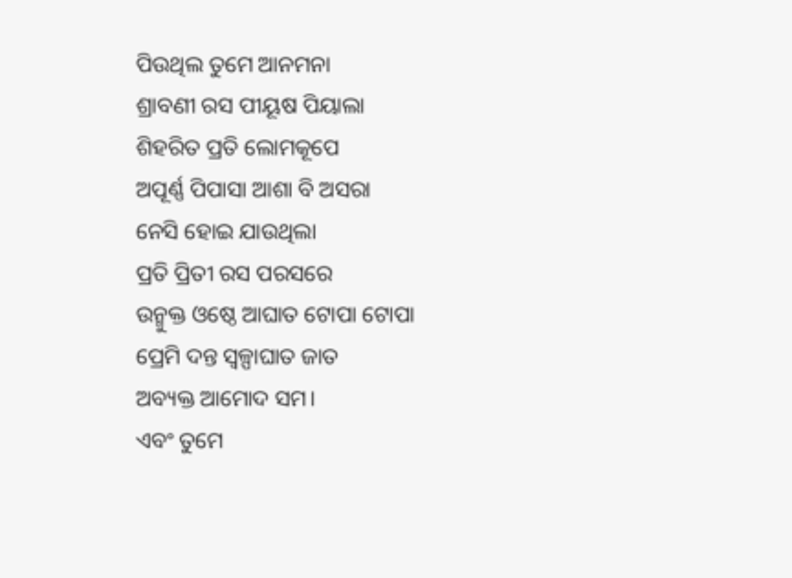ପିଉଥିଲ ତୁମେ ଆନମନା
ଶ୍ରାବଣୀ ରସ ପୀୟୂଷ ପିୟାଲା
ଶିହରିତ ପ୍ରତି ଲୋମକୂପେ
ଅପୂର୍ଣ୍ଣ ପିପାସା ଆଶା ବି ଅସରା
ନେସି ହୋଇ ଯାଉଥିଲା
ପ୍ରତି ପ୍ରିତୀ ରସ ପରସରେ
ଉନ୍ମୁକ୍ତ ଓଷ୍ଠେ ଆଘାତ ଟୋପା ଟୋପା
ପ୍ରେମି ଦନ୍ତ ସ୍ଵଳ୍ପାଘାତ ଜାତ
ଅବ୍ୟକ୍ତ ଆମୋଦ ସମ।
ଏବଂ ତୁମେ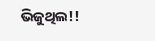ଭିଜୁଥିଲ!!